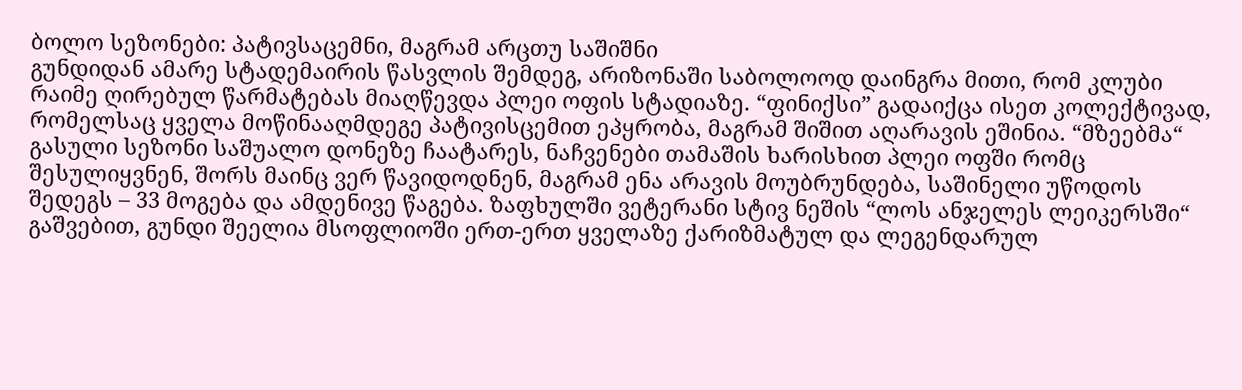ბოლო სეზონები: პატივსაცემნი, მაგრამ არცთუ საშიშნი
გუნდიდან ამარე სტადემაირის წასვლის შემდეგ, არიზონაში საბოლოოდ დაინგრა მითი, რომ კლუბი რაიმე ღირებულ წარმატებას მიაღწევდა პლეი ოფის სტადიაზე. “ფინიქსი” გადაიქცა ისეთ კოლექტივად, რომელსაც ყველა მოწინააღმდეგე პატივისცემით ეპყრობა, მაგრამ შიშით აღარავის ეშინია. “მზეებმა“ გასული სეზონი საშუალო დონეზე ჩაატარეს, ნაჩვენები თამაშის ხარისხით პლეი ოფში რომც შესულიყვნენ, შორს მაინც ვერ წავიდოდნენ, მაგრამ ენა არავის მოუბრუნდება, საშინელი უწოდოს შედეგს – 33 მოგება და ამდენივე წაგება. ზაფხულში ვეტერანი სტივ ნეშის “ლოს ანჯელეს ლეიკერსში“ გაშვებით, გუნდი შეელია მსოფლიოში ერთ-ერთ ყველაზე ქარიზმატულ და ლეგენდარულ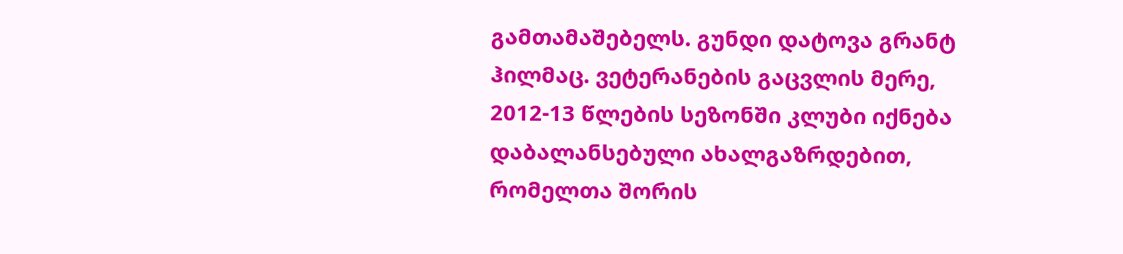გამთამაშებელს. გუნდი დატოვა გრანტ ჰილმაც. ვეტერანების გაცვლის მერე, 2012-13 წლების სეზონში კლუბი იქნება დაბალანსებული ახალგაზრდებით, რომელთა შორის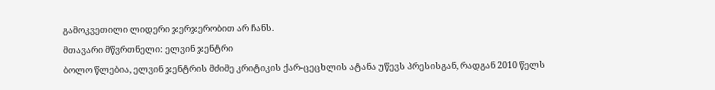გამოკვეთილი ლიდერი ჯერჯერობით არ ჩანს.
მთავარი მწვრთნელი: ელვინ ჯენტრი
ბოლო წლებია, ელვინ ჯენტრის მძიმე კრიტიკის ქარ-ცეცხლის ატანა უწევს პრესისგან, რადგან 2010 წელს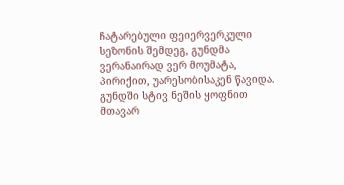ჩატარებული ფეიერვერკული სეზონის შემდეგ, გუნდმა ვერანაირად ვერ მოუმატა, პირიქით, უარესობისაკენ წავიდა. გუნდში სტივ ნეშის ყოფნით მთავარ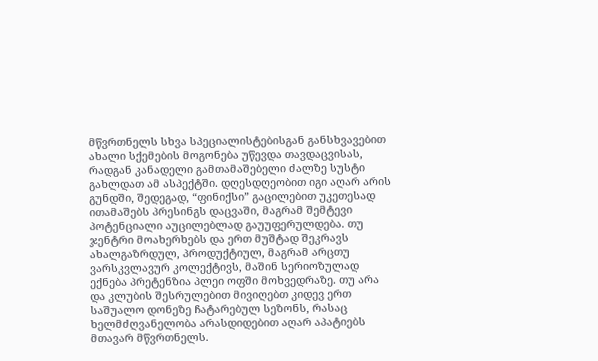მწვრთნელს სხვა სპეციალისტებისგან განსხვავებით ახალი სქემების მოგონება უწევდა თავდაცვისას, რადგან კანადელი გამთამაშებელი ძალზე სუსტი გახლდათ ამ ასპექტში. დღესდღეობით იგი აღარ არის გუნდში, შედეგად, “ფინიქსი” გაცილებით უკეთესად ითამაშებს პრესინგს დაცვაში, მაგრამ შემტევი პოტენციალი აუცილებლად გაუუფერულდება. თუ ჯენტრი მოახერხებს და ერთ მუშტად შეკრავს ახალგაზრდულ, პროდუქტიულ, მაგრამ არცთუ ვარსკვლავურ კოლექტივს, მაშინ სერიოზულად ექნება პრეტენზია პლეი ოფში მოხვედრაზე. თუ არა და კლუბის შესრულებით მივიღებთ კიდევ ერთ საშუალო დონეზე ჩატარებულ სეზონს, რასაც ხელმძღვანელობა არასდიდებით აღარ აპატიებს მთავარ მწვრთნელს.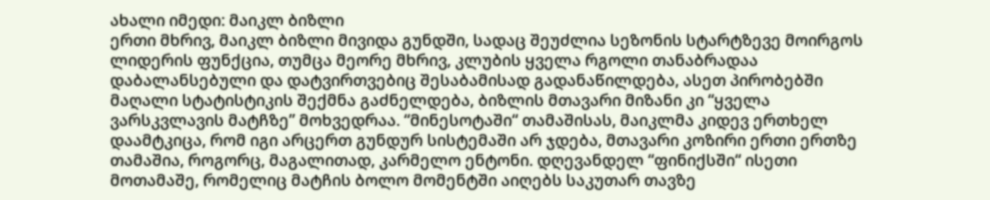ახალი იმედი: მაიკლ ბიზლი
ერთი მხრივ, მაიკლ ბიზლი მივიდა გუნდში, სადაც შეუძლია სეზონის სტარტზევე მოირგოს ლიდერის ფუნქცია, თუმცა მეორე მხრივ, კლუბის ყველა რგოლი თანაბრადაა დაბალანსებული და დატვირთვებიც შესაბამისად გადანაწილდება, ასეთ პირობებში მაღალი სტატისტიკის შექმნა გაძნელდება, ბიზლის მთავარი მიზანი კი “ყველა ვარსკვლავის მატჩზე” მოხვედრაა. “მინესოტაში“ თამაშისას, მაიკლმა კიდევ ერთხელ დაამტკიცა, რომ იგი არცერთ გუნდურ სისტემაში არ ჯდება, მთავარი კოზირი ერთი ერთზე თამაშია, როგორც, მაგალითად, კარმელო ენტონი. დღევანდელ “ფინიქსში“ ისეთი მოთამაშე, რომელიც მატჩის ბოლო მომენტში აიღებს საკუთარ თავზე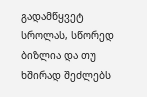გადამწყვეტ სროლას, სწორედ ბიზლია და თუ ხშირად შეძლებს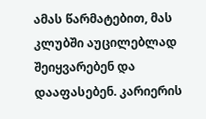ამას წარმატებით, მას კლუბში აუცილებლად შეიყვარებენ და დააფასებენ. კარიერის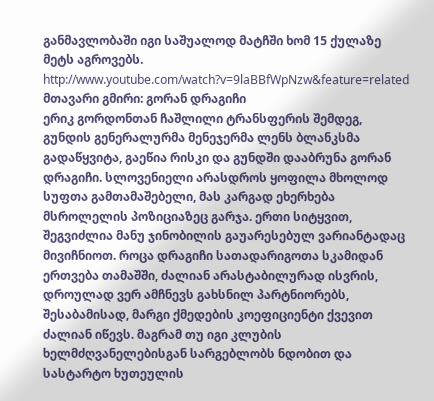განმავლობაში იგი საშუალოდ მატჩში ხომ 15 ქულაზე მეტს აგროვებს.
http://www.youtube.com/watch?v=9laBBfWpNzw&feature=related
მთავარი გმირი: გორან დრაგიჩი
ერიკ გორდონთან ჩაშლილი ტრანსფერის შემდეგ, გუნდის გენერალურმა მენეჯერმა ლენს ბლანკსმა გადაწყვიტა, გაეწია რისკი და გუნდში დააბრუნა გორან დრაგიჩი. სლოვენიელი არასდროს ყოფილა მხოლოდ სუფთა გამთამაშებელი, მას კარგად ეხერხება მსროლელის პოზიციაზეც გარჯა. ერთი სიტყვით, შეგვიძლია მანუ ჯინობილის გაუარესებულ ვარიანტადაც მივიჩნიოთ. როცა დრაგიჩი სათადარიგოთა სკამიდან ერთვება თამაშში, ძალიან არასტაბილურად ისვრის, დროულად ვერ ამჩნევს გახსნილ პარტნიორებს, შესაბამისად, მარგი ქმედების კოეფიციენტი ქვევით ძალიან იწევს. მაგრამ თუ იგი კლუბის ხელმძღვანელებისგან სარგებლობს ნდობით და სასტარტო ხუთეულის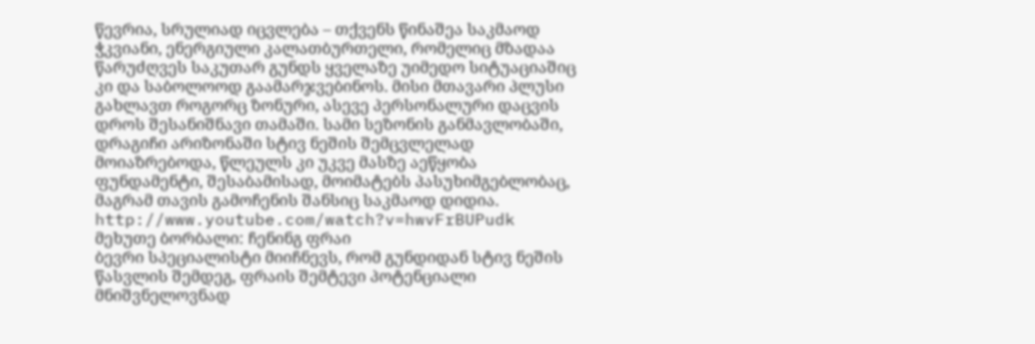წევრია, სრულიად იცვლება – თქვენს წინაშეა საკმაოდ ჭკვიანი, ენერგიული კალათბურთელი, რომელიც მზადაა წარუძღვეს საკუთარ გუნდს ყველაზე უიმედო სიტუაციაშიც კი და საბოლოოდ გაამარჯვებინოს. მისი მთავარი პლუსი გახლავთ როგორც ზონური, ასევე პერსონალური დაცვის დროს შესანიშნავი თამაში. სამი სეზონის განმავლობაში, დრაგიჩი არიზონაში სტივ ნეშის შემცვლელად მოიაზრებოდა, წლეულს კი უკვე მასზე აეწყობა ფუნდამენტი, შესაბამისად, მოიმატებს პასუხიმგებლობაც, მაგრამ თავის გამოჩენის შანსიც საკმაოდ დიდია.
http://www.youtube.com/watch?v=hwvFrBUPudk
მეხუთე ბორბალი: ჩენინგ ფრაი
ბევრი სპეციალისტი მიიჩნევს, რომ გუნდიდან სტივ ნეშის წასვლის შემდეგ, ფრაის შემტევი პოტენციალი მნიშვნელოვნად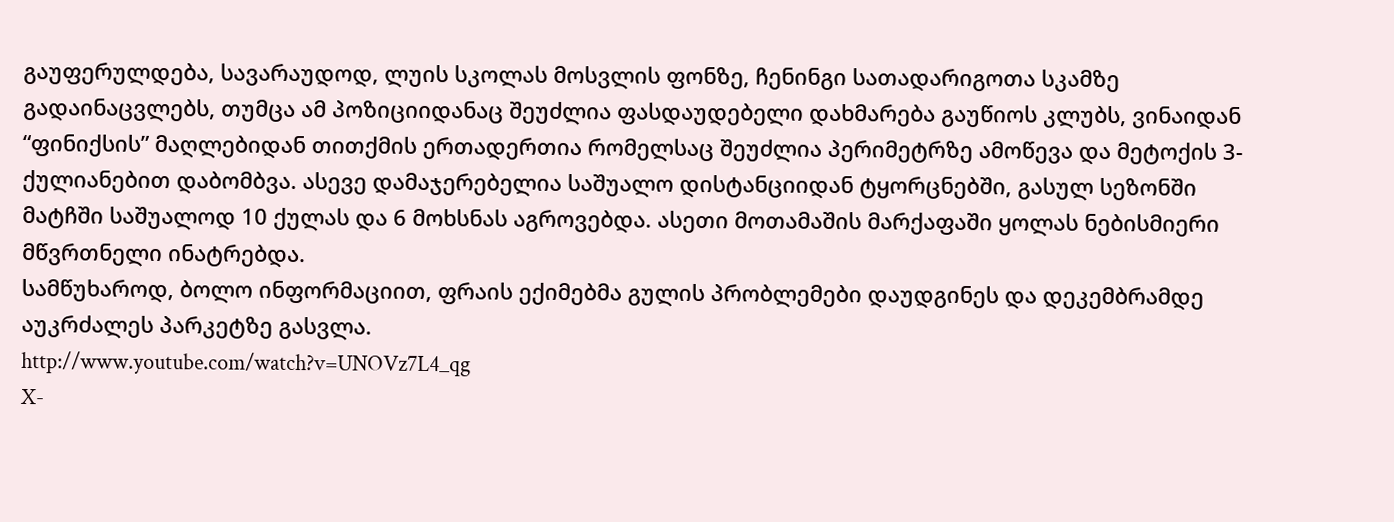გაუფერულდება, სავარაუდოდ, ლუის სკოლას მოსვლის ფონზე, ჩენინგი სათადარიგოთა სკამზე გადაინაცვლებს, თუმცა ამ პოზიციიდანაც შეუძლია ფასდაუდებელი დახმარება გაუწიოს კლუბს, ვინაიდან “ფინიქსის” მაღლებიდან თითქმის ერთადერთია რომელსაც შეუძლია პერიმეტრზე ამოწევა და მეტოქის 3-ქულიანებით დაბომბვა. ასევე დამაჯერებელია საშუალო დისტანციიდან ტყორცნებში, გასულ სეზონში მატჩში საშუალოდ 10 ქულას და 6 მოხსნას აგროვებდა. ასეთი მოთამაშის მარქაფაში ყოლას ნებისმიერი მწვრთნელი ინატრებდა.
სამწუხაროდ, ბოლო ინფორმაციით, ფრაის ექიმებმა გულის პრობლემები დაუდგინეს და დეკემბრამდე აუკრძალეს პარკეტზე გასვლა.
http://www.youtube.com/watch?v=UNOVz7L4_qg
X-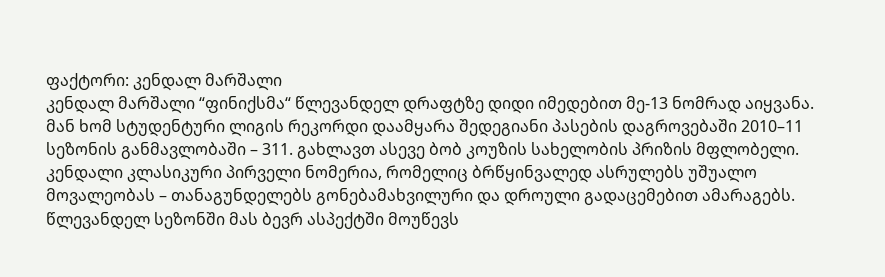ფაქტორი: კენდალ მარშალი
კენდალ მარშალი “ფინიქსმა“ წლევანდელ დრაფტზე დიდი იმედებით მე-13 ნომრად აიყვანა. მან ხომ სტუდენტური ლიგის რეკორდი დაამყარა შედეგიანი პასების დაგროვებაში 2010–11 სეზონის განმავლობაში – 311. გახლავთ ასევე ბობ კოუზის სახელობის პრიზის მფლობელი. კენდალი კლასიკური პირველი ნომერია, რომელიც ბრწყინვალედ ასრულებს უშუალო მოვალეობას – თანაგუნდელებს გონებამახვილური და დროული გადაცემებით ამარაგებს. წლევანდელ სეზონში მას ბევრ ასპექტში მოუწევს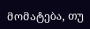მომატება, თუ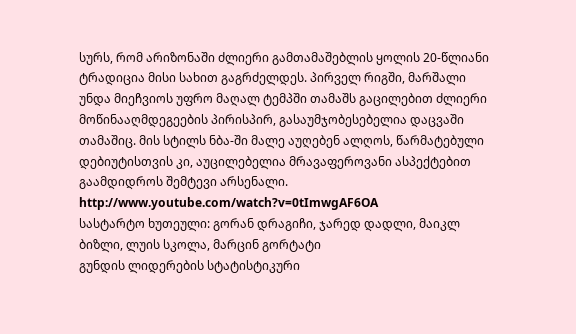სურს, რომ არიზონაში ძლიერი გამთამაშებლის ყოლის 20-წლიანი ტრადიცია მისი სახით გაგრძელდეს. პირველ რიგში, მარშალი უნდა მიეჩვიოს უფრო მაღალ ტემპში თამაშს გაცილებით ძლიერი მოწინააღმდეგეების პირისპირ, გასაუმჯობესებელია დაცვაში თამაშიც. მის სტილს ნბა-ში მალე აუღებენ ალღოს, წარმატებული დებიუტისთვის კი, აუცილებელია მრავაფეროვანი ასპექტებით გაამდიდროს შემტევი არსენალი.
http://www.youtube.com/watch?v=0tImwgAF6OA
სასტარტო ხუთეული: გორან დრაგიჩი, ჯარედ დადლი, მაიკლ ბიზლი, ლუის სკოლა, მარცინ გორტატი
გუნდის ლიდერების სტატისტიკური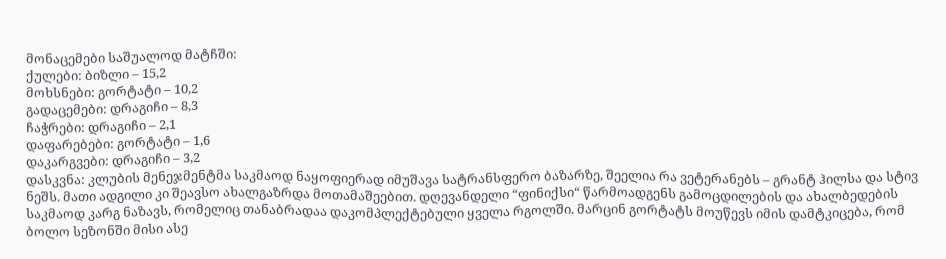მონაცემები საშუალოდ მატჩში:
ქულები: ბიზლი – 15,2
მოხსნები: გორტატი – 10,2
გადაცემები: დრაგიჩი – 8,3
ჩაჭრები: დრაგიჩი – 2,1
დაფარებები: გორტატი – 1,6
დაკარგვები: დრაგიჩი – 3,2
დასკვნა: კლუბის მენეჯმენტმა საკმაოდ ნაყოფიერად იმუშავა სატრანსფერო ბაზარზე, შეელია რა ვეტერანებს – გრანტ ჰილსა და სტივ ნეშს. მათი ადგილი კი შეავსო ახალგაზრდა მოთამაშეებით. დღევანდელი “ფინიქსი“ წარმოადგენს გამოცდილების და ახალბედების საკმაოდ კარგ ნაზავს, რომელიც თანაბრადაა დაკომპლექტებული ყველა რგოლში. მარცინ გორტატს მოუწევს იმის დამტკიცება, რომ ბოლო სეზონში მისი ასე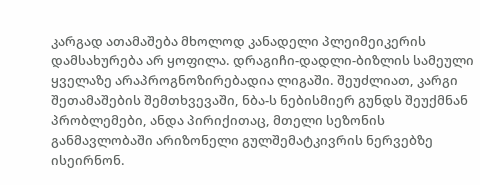კარგად ათამაშება მხოლოდ კანადელი პლეიმეიკერის დამსახურება არ ყოფილა. დრაგიჩი-დადლი-ბიზლის სამეული ყველაზე არაპროგნოზირებადია ლიგაში. შეუძლიათ, კარგი შეთამაშების შემთხვევაში, ნბა-ს ნებისმიერ გუნდს შეუქმნან პრობლემები, ანდა პირიქითაც, მთელი სეზონის განმავლობაში არიზონელი გულშემატკივრის ნერვებზე ისეირნონ.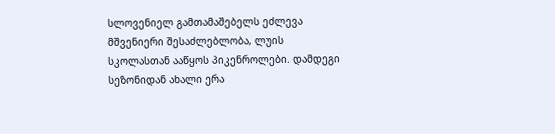სლოვენიელ გამთამაშებელს ეძლევა მშვენიერი შესაძლებლობა, ლუის სკოლასთან ააწყოს პიკენროლები. დამდეგი სეზონიდან ახალი ერა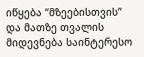იწყება “მზეებისთვის” და მათზე თვალის მიდევნება საინტერესო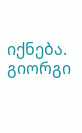იქნება.
გიორგი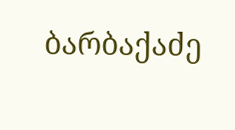ბარბაქაძე